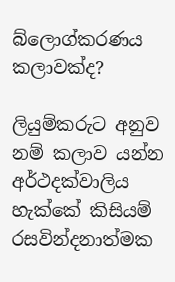බ්ලොග්කරණය කලාවක්ද?

ලියුම්කරුට අනුව නම් කලාව යන්න අර්ථදක්වාලිය හැක්කේ කිසියම් රසවින්දනාත්මක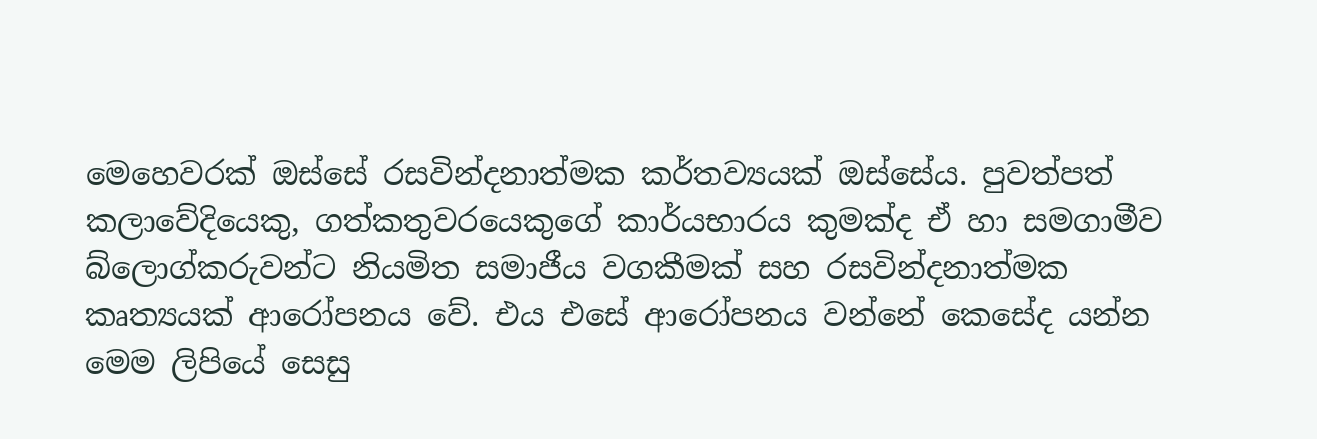මෙහෙවරක් ඔස්සේ රසවින්දනාත්මක කර්තව්‍යයක් ඔස්සේය. පුවත්පත් කලාවේදියෙකු, ගත්කතුවරයෙකුගේ කාර්යභාරය කුමක්ද ඒ හා සමගාමීව බ්ලොග්කරුවන්ට නියමිත සමාජීය වගකීමක් සහ රසවින්දනාත්මක කෘත්‍යයක් ආරෝපනය වේ. එය එසේ ආරෝපනය වන්නේ කෙසේද යන්න මෙම ලිපියේ සෙසු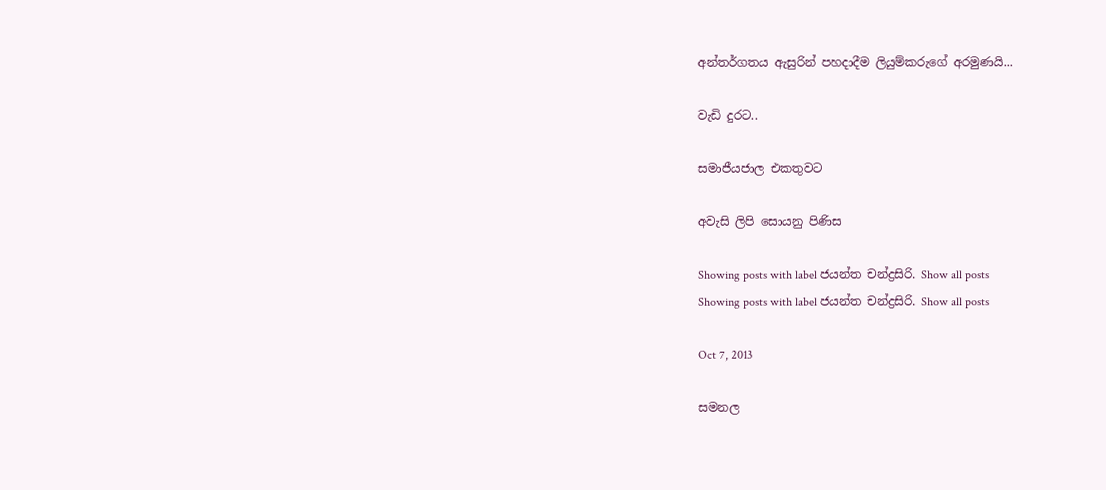අන්තර්ගතය ඇසුරින් පහදාදීම ලියුම්කරුගේ අරමුණයි...

වැඩි දුරට..

සමාජීයජාල එකතුවට

අවැසි ලිපි සොයනු පිණිස

Showing posts with label ජයන්ත චන්ද්‍රසිරි. Show all posts
Showing posts with label ජයන්ත චන්ද්‍රසිරි. Show all posts

Oct 7, 2013

සමනල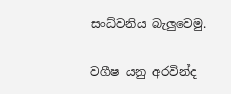සංධ්වනිය බැලුවෙමු.

වගීෂ යනු අරවින්ද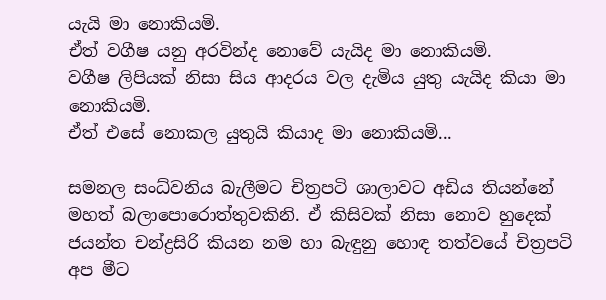යැයි මා නොකියමි.
ඒත් වගීෂ යනු අරවින්ද නොවේ යැයිද මා නොකියමි.
වගීෂ ලිපියක් නිසා සිය ආදරය වල දැමිය යුතු යැයිද කියා මා නොකියමි.
ඒත් එසේ නොකල යුතුයි කියාද මා නොකියමි...

සමනල සංධ්වනිය බැලීමට චිත්‍රපටි ශාලාවට අඩිය තියන්නේ මහත් බලාපොරොත්තුවකිනි. ඒ කිසිවක් නිසා නොව හුදෙක් ජයන්ත චන්ද්‍රසිරි කියන නම හා බැඳුනු හොඳ තත්වයේ චිත්‍රපටි අප මීට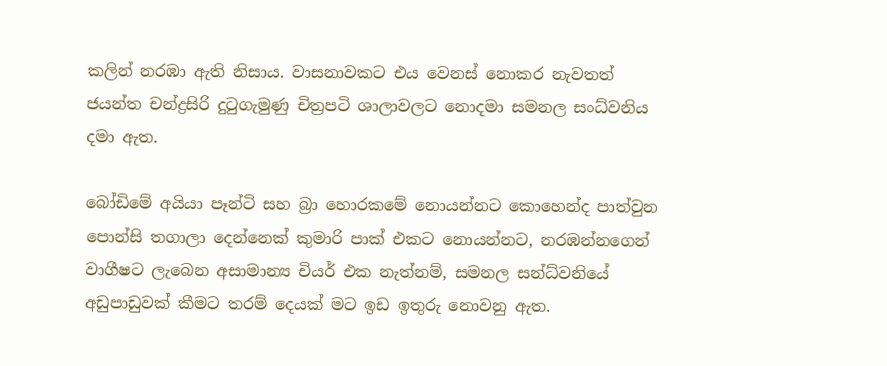කලින් නරඹා ඇති නිසාය. වාසනාවකට එය වෙනස් නොකර නැවතත් ජයන්ත චන්ද්‍රසිරි දුටුගැමුණු චිත්‍රපටි ශාලාවලට නොදමා සමනල සංධ්වනිය දමා ඇත.

බෝඩිමේ අයියා පෑන්ටි සහ බ්‍රා හොරකමේ නොයන්නට කොහෙන්ද පාත්වුන පොන්සි තගාලා දෙන්නෙක් කුමාරි පාක් එකට නොයන්නට, නරඹන්නගෙන් වාගීෂට ලැබෙන අසාමාන්‍ය චියර් එක නැත්නම්, සමනල සන්ධ්වනියේ අඩුපාඩුවක් කීමට තරම් දෙයක් මට ඉඩ ඉතුරු නොවනු ඇත.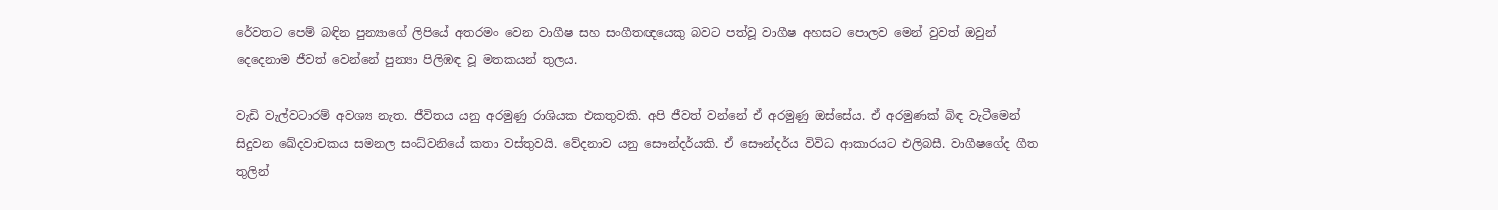රේවතට පෙම් බඳින පුන්‍යාගේ ලිපියේ අතරමං වෙන වාගීෂ සහ සංගීතඥයෙකු බවට පත්වූ වාගීෂ අහසට පොලව මෙන් වුවත් ඔවුන් දෙදෙනාම ජීවත් වෙන්නේ පුන්‍යා පිලිඹඳ වූ මතකයන් තුලය.

වැඩි වැල්වටාරම් අවශ්‍ය නැත. ජීවිතය යනු අරමුණු රාශියක එකතුවකි. අපි ජීවත් වන්නේ ඒ අරමුණු ඔස්සේය. ඒ අරමුණක් බිඳ වැටීමෙන් සිදුවන ඛේදවාචකය සමනල සංධ්වනියේ කතා වස්තුවයි. වේදනාව යනු සෞන්දර්යකි. ඒ සෞන්දර්ය විවිධ ආකාරයට එලිබසී. වාගීෂගේද ගීත තුලින්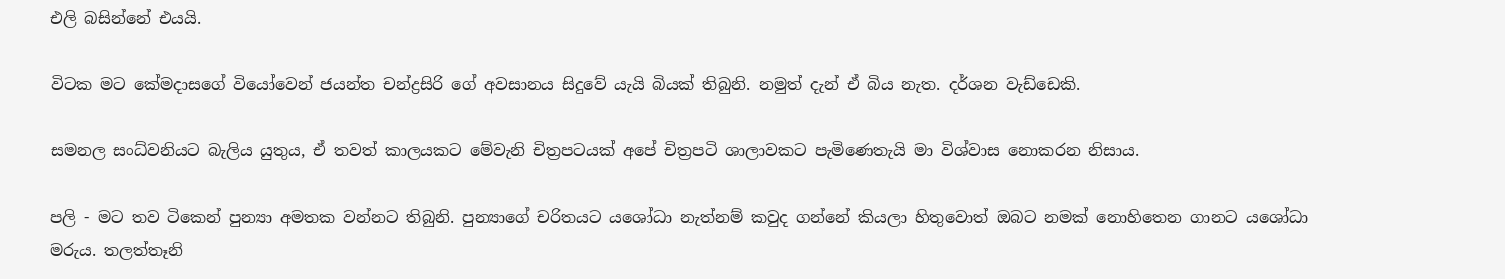එලි බසින්නේ එයයි.

විටක මට කේමදාසගේ වියෝවෙන් ජයන්ත චන්ද්‍රසිරි ගේ අවසානය සිදුවේ යැයි බියක් තිබුනි. නමුත් දැන් ඒ බිය නැත. දර්ශන වැඩ්ඩෙකි.

සමනල සංධ්වනියට බැලිය යුතුය‍, ඒ තවත් කාලයකට මේවැනි චිත්‍රපටයක් අපේ චිත්‍රපටි ශාලාවකට පැමිණෙතැයි මා විශ්වාස නොකරන නිසාය.

පලි - මට තව ටිකෙන් පුන්‍යා අමතක වන්නට තිබුනි. පුන්‍යාගේ චරිතයට යශෝධා නැත්නම් කවුද ගන්නේ කියලා හිතුවොත් ඔබට නමක් නොහිතෙන ගානට යශෝධා මරුය. තලත්තෑනි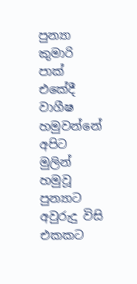පුන්‍යා කුමාරි පාක් එකේදී වාගීෂ හමුවන්නේ අපිට මුලින් හමුවූ පුන්‍යාට අවුරුදු විසි එකකට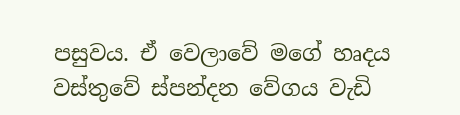පසුවය. ඒ වෙලාවේ මගේ හෘදය වස්තුවේ ස්පන්දන වේගය වැඩි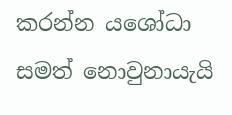කරන්න යශෝධා සමත් නොවුනායැයි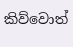කිව්වොත්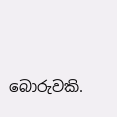බොරුවකි.